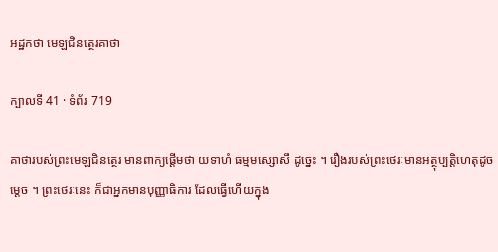អដ្ឋកថា មេឡជិនត្ថេរគាថា

ក្បាលទី 41 · ទំព័រ 719

គាថារបស់ព្រះមេឡជិនត្ថេរ មានពាក្យផ្តើមថា យទាហំ ធម្មមស្សោសឹ ដូច្នេះ ។ រឿងរបស់ព្រះថេរៈមានអត្ថុប្បត្តិហេតុដូចម្តេច ។ ព្រះថេរៈនេះ ក៏ជាអ្នកមានបុញ្ញាធិការ ដែលធ្វើហើយក្នុង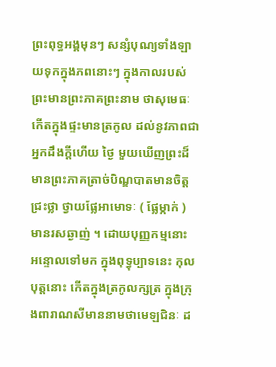ព្រះពុទ្ធអង្គមុនៗ សន្សំបុណ្យទាំងឡាយទុកក្នុងភពនោះៗ ក្នុងកាលរបស់ព្រះមានព្រះភាគព្រះនាម ថាសុមេធៈ កើតក្នុងផ្ទះមានត្រកូល ដល់នូវភាពជាអ្នកដឹងក្តីហើយ ថ្ងៃ មួយឃើញព្រះដ៏មានព្រះភាគត្រាច់បិណ្ឌបាតមានចិត្តជ្រះថ្លា ថ្វាយផ្លែអាមោទៈ ( ផ្លែម្កាក់ ) មានរសឆ្ងាញ់ ។ ដោយបុញ្ញកម្មនោះ អន្ទោលទៅមក ក្នុងពុទ្ធុប្បាទនេះ កុលបុត្តនោះ កើតក្នុងត្រកូលក្សត្រ ក្នុងក្រុងពារាណសីមាននាមថាមេឡជិនៈ ដ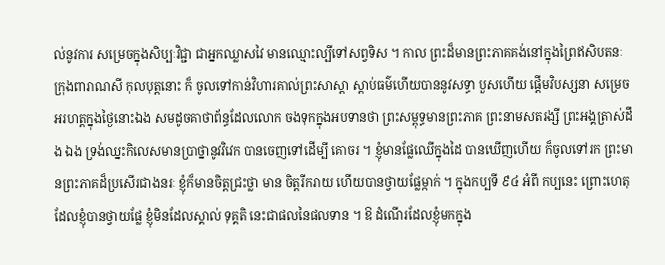ល់នូវការ សម្រេចក្នុងសិប្បៈវិជ្ជា ជាអ្នកឈ្លាសវៃ មានឈ្មោះល្បីទៅសព្វទិស ។ កាល ព្រះដ៏មានព្រះភាគគង់នៅក្នុងព្រៃឥសិបតនៈក្រុងពារាណសី កុលបុត្តនោះ ក៏ ចូលទៅកាន់វិហារគាល់ព្រះសាស្តា ស្តាប់ធម៌ហើយបាននូវសទ្ធា បួសហើយ ផ្តើមវិបស្សនា សម្រេចអរហត្តក្នុងថ្ងៃនោះឯង សមដូចគាថាព័ន្ធដែលលោក ចងទុកក្នុងអបទានថា ព្រះសម្ពុទ្ធមានព្រះភាគ ព្រះនាមសតរង្សី ព្រះអង្គត្រាស់ដឹង ឯង ទ្រង់ឈ្នះកិលេសមានប្រាថ្នានូវវិវេក បានចេញទៅដើម្បី គោចរ ។ ខ្ញុំមានផ្លែឈើក្នុងដៃ បានឃើញហើយ ក៏ចូលទៅរក ព្រះមានព្រះភាគដ៏ប្រសើរជាងនរៈ ខ្ញុំក៏មានចិត្តជ្រះថ្លា មាន ចិត្តរីករាយ ហើយបានថ្វាយផ្លែម្កាក់ ។ ក្នុងកប្បទី ៩៤ អំពី កប្បនេះ ព្រោះហេតុដែលខ្ញុំបានថ្វាយផ្លែ ខ្ញុំមិនដែលស្គាល់ ទុគ្គតិ នេះជាផលនៃផលទាន ។ ឱ ដំណើរដែលខ្ញុំមកក្នុង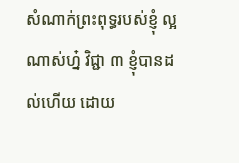សំណាក់ព្រះពុទ្ធរបស់ខ្ញុំ ល្អណាស់ហ្ន៎ វិជ្ជា ៣ ខ្ញុំបានដល់ហើយ ដោយ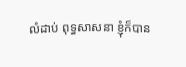លំដាប់ ពុទ្ធសាសនា ខ្ញុំក៏បាន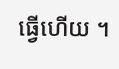ធ្វើហើយ ។